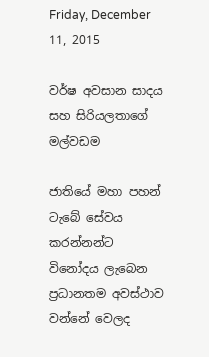Friday, December 11, 2015

වර්ෂ අවසාන සාදය සහ සිරියලතාගේ මල්වඩම

ජාතියේ මහා පහන් ටැබේ සේවය කරන්නන්ට විනෝදය ලැබෙන ප්‍රධානතම අවස්ථාව වන්නේ වෙලද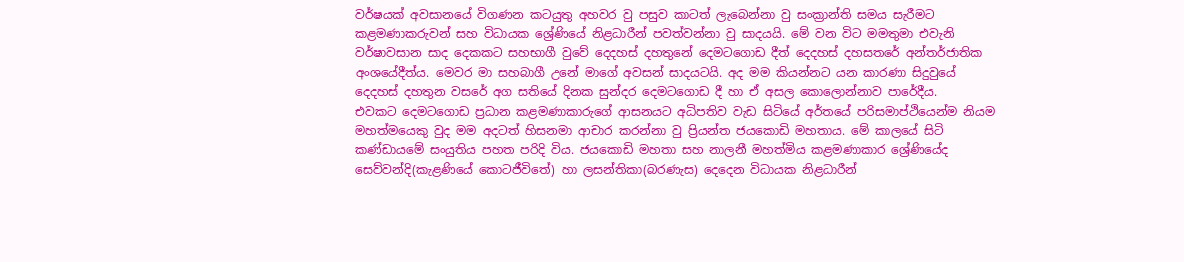වර්ෂයක් අවසානයේ විගණන කටයුතු අහවර වු පසුව කාටත් ලැබෙන්නා වු සංක්‍රාන්ති සමය සැරීමට කළමණාකරුවන් සහ විධායක ශ්‍රේණියේ නිළධාරීන් පවත්වන්නා වු සාදයයි. මේ වන විට මමතුමා එවැනි වර්ෂාවසාන සාද දෙකකට සහභාගී වුවේ දෙදහස් දහතුනේ දෙමටගොඩ දීත් දෙදහස් දහසතරේ අන්තර්ජාතික අංශයේදීත්ය. මෙවර මා සහබාගී උනේ මාගේ අවසන් සාදයටයි. අද මම කියන්නට යන කාරණා සිදුවුයේ දෙදහස් දහතුන වසරේ අග සතියේ දිනක සුන්දර දෙමටගොඩ දී හා ඒ අසල කොලොන්නාව පාරේදීය.
එවකට දෙමටගොඩ ප්‍රධාන කළමණාකාරුගේ ආසනයට අධිපතිව වැඩ සිටියේ අර්තයේ පරිසමාප්ථියෙන්ම නියම මහත්මයෙකු වුද මම අදටත් හිසනමා ආචාර කරන්නා වු ප්‍රියන්ත ජයකොඩි මහතාය. මේ කාලයේ සිටි කණ්ඩායමේ සංයුතිය පහත පරිදි විය. ජයකොඩි මහතා සහ නාලනී මහත්මිය කළමණාකාර ශ්‍රේණියේද සෙව්වන්දි(කැළණියේ කොටජීවිතේ) හා ලසන්තිකා(බරණැස) දෙදෙන විධායක නිළධාරීන්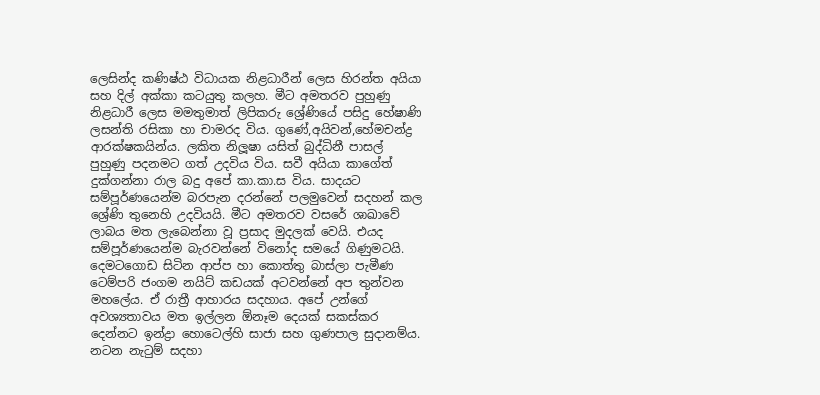ලෙසින්ද කණිෂ්ඨ විධායක නිළධාරීන් ලෙස හිරන්ත අයියා සහ දිල් අක්කා කටයුතු කලහ. මීට අමතරව පුහුණු නිළධාරී ලෙස මමතුමාත් ලිපිකරු ශ්‍රේණියේ පසිදු හේෂාණි ලසන්ති රසිකා හා චාමරද විය. ගුණේ,අයිවන්,හේමචන්ද්‍ර ආරක්ෂකයින්ය. ලකිත නිලූෂා යසිත් බුද්ධිනී පාසල් පුහුණු පදනමට ගත් උදවිය විය. සවී අයියා කාගේත් දුක්ගන්නා රාල බදු අපේ කා.කා.ස විය. සාදයට සම්පූර්ණයෙන්ම බරපැන දරන්නේ පලමුවෙන් සදහන් කල ශ්‍රේණි තුනෙහි උදවියයි. මීට අමතරව වසරේ ශාඛාවේ ලාබය මත ලැබෙන්නා වූ ප්‍රසාද මුදලක් වෙයි. එයද සම්පූර්ණයෙන්ම බැරවන්නේ විනෝද සමයේ ගිණුමටයි.
දෙමටගොඩ සිටින ආප්ප හා කොත්තු බාස්ලා පැමීණ ටෙම්පරි ජංගම නයිට් කඩයක් අටවන්නේ අප තුන්වන මහලේය. ඒ රාත්‍රී ආහාරය සදහාය. අපේ උන්ගේ අවශ්‍යතාවය මත ඉල්ලන ඕනෑම දෙයක් සකස්කර දෙන්නට ඉන්ද්‍රා හොටෙල්හි සාජා සහ ගුණපාල සුදානම්ය. නටන නැටුම් සදහා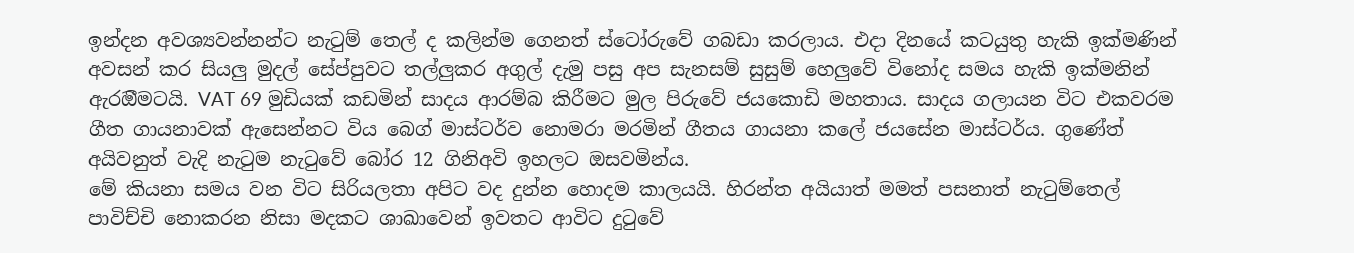ඉන්දන අවශ්‍යවන්නන්ට නැටුම් තෙල් ද කලින්ම ගෙනත් ස්ටෝරුවේ ගබඩා කරලාය. එදා දිනයේ කටයුතු හැකි ඉක්මණින් අවසන් කර සියලු මුදල් සේප්පුවට තල්ලුකර අගුල් දැමු පසු අප සැනසම් සුසුම් හෙලුවේ විනෝද සමය හැකි ඉක්මනින් ඇරඔීමටයි. VAT 69 මුඩියක් කඩමින් සාදය ආරම්බ කිරීමට මුල පිරුවේ ජයකොඩි මහතාය. සාදය ගලායන විට එකවරම ගීත ගායනාවක් ඇසෙන්නට විය බෙග් මාස්ටර්ව නොමරා මරමින් ගීතය ගායනා කලේ ජයසේන මාස්ටර්ය. ගුණේත් අයිවනුත් වැදි නැටුම නැටුවේ බෝර 12 ගිනිඅවි ඉහලට ඔසවමින්ය.
මේ කියනා සමය වන විට සිරියලතා අපිට වද දුන්න හොදම කාලයයි. හිරන්ත අයියාත් මමත් පසනාත් නැටුම්තෙල් පාවිච්චි නොකරන නිසා මදකට ශාඛාවෙන් ඉවතට ආවිට දුටුවේ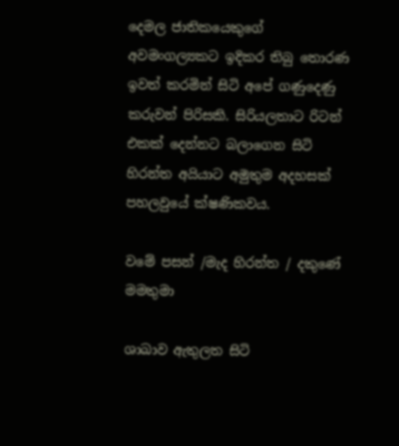දෙමල ජාතිකයෙකුගේ අවමංගල්‍යකට ඉදිකර තිබු තොරණ ඉවත් කරමින් සිටි අපේ ගණුදෙණු කරුවන් පිරිසකි. සිරියලතාට රිටන් එකක් දෙන්නට බලාගෙන සිටි හිරන්ත අයියාට අමුතුම අදහසක් පහලවුයේ ක්ෂණිකවය.

වමේ පසන් /මැද හිරන්ත / දකුණේ මමතුමා

ශාඛාව ඇතුලත සිටි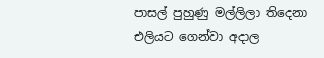පාසල් පුහුණු මල්ලිලා තිදෙනා එලියට ගෙන්වා අදාල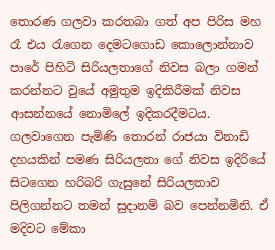තොරණ ගලවා කරතබා ගත් අප පිරිස මහ රෑ එය රැගෙන දෙමටගොඩ කොලොන්නාව පාරේ පිහිටි සිරියලතාගේ නිවස බලා ගමන් කරන්නට වුයේ අමුතුම ඉදිකිරීමක් නිවස ආසන්නයේ නොමිලේ ඉදිකරදීමටය. ගලවාගෙන පැමිණි තොරන් රාජයා විනාඩි දහයකින් පමණ සිරියලතා ගේ නිවස ඉදිරියේ සිටගෙන හරිබරි ගැසුනේ සිරියලතාව පිලිගන්නට තමන් සුදානම් බව පෙන්නමිනි. ඒ මදිවට මේකා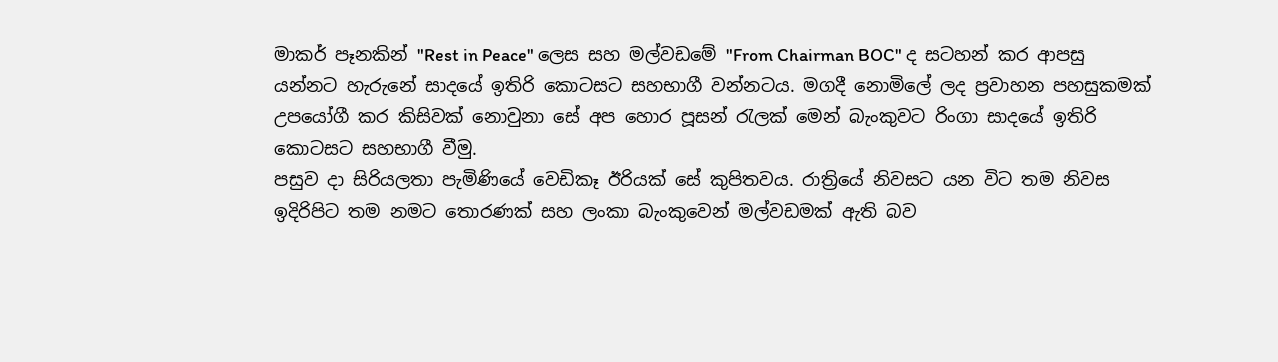මාකර් පෑනකින් "Rest in Peace" ලෙස සහ මල්වඩමේ "From Chairman BOC" ද සටහන් කර ආපසු යන්නට හැරුනේ සාදයේ ඉතිරි කොටසට සහභාගී වන්නටය. මගදී නොමිලේ ලද ප්‍රවාහන පහසුකමක් උපයෝගී කර කිසිවක් නොවුනා සේ අප හොර පූසන් රැලක් මෙන් බැංකුවට රිංගා සාදයේ ඉතිරි කොටසට සහභාගී වීමු.
පසුව දා සිරියලතා පැමිණියේ වෙඩිකෑ ඊරියක් සේ කුපිතවය. රාත්‍රියේ නිවසට යන විට තම නිවස ඉදිරිපිට තම නමට තොරණක් සහ ලංකා බැංකුවෙන් මල්වඩමක් ඇති බව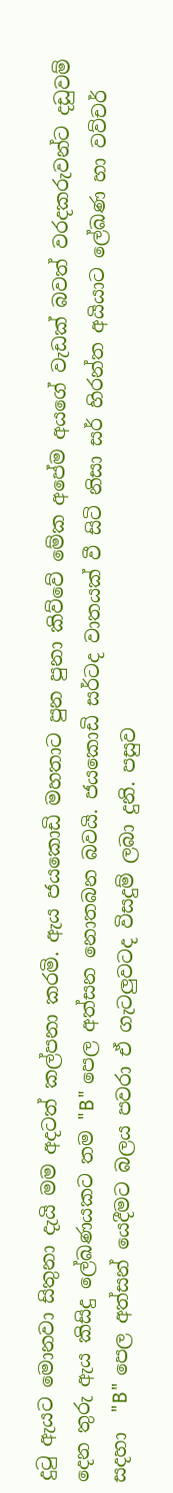දුටු ඇයට මොනවා සිතුනා දැයි මම අදටත් කල්පනා කරමි. ඇය ජයකොඩි මහතාට පුන පුනා කිව්වේ මේක අපේම අයගේ වැඩක් බවත් වරදකරුවන්ට දඩුවම් දෙන තුරු ඇය කිසිදු ලේඛණයකට තම "B" පෙල අත්සන නොතබන බවයි. ජයකොඩි සර්ටද වාතයක් වී සිටි නිසා සර් හිරන්ත අයියාට ලේඛණ හා වව්චර් සදහා  "B" පෙල අත්සන් යෙදීමට බලය පවරා ඒ ගැටලුවටද විසදුම් ලබා දුනි. පසුව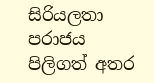සිරියලතා පරාජය පිලිගත් අතර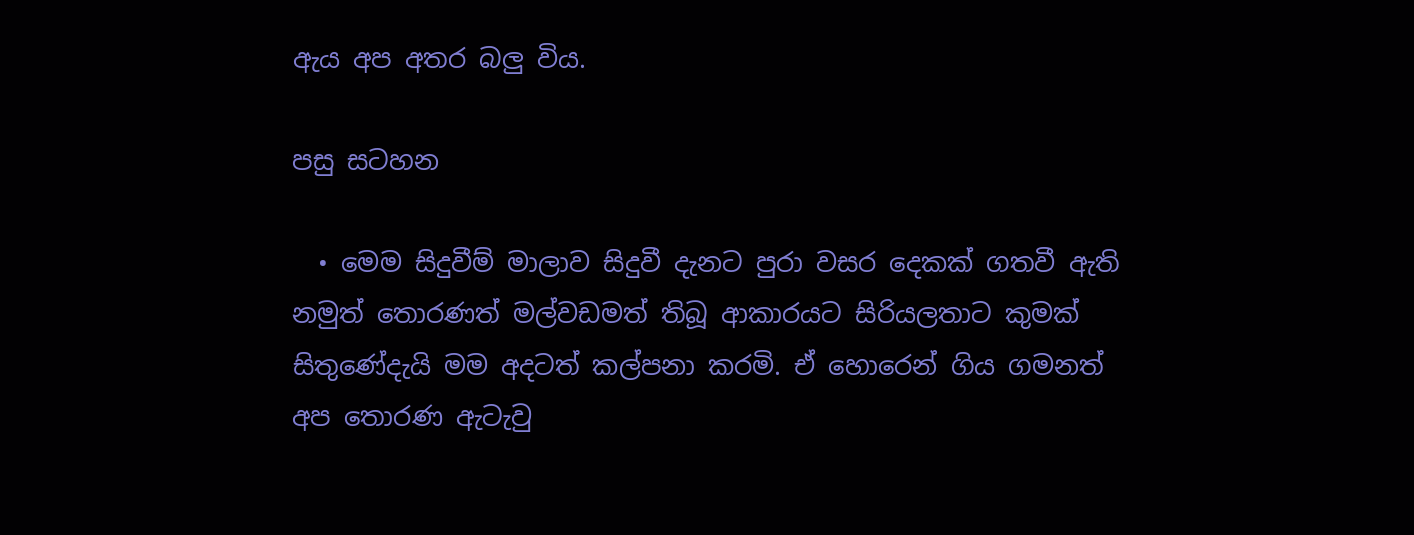ඇය අප අතර බලු විය.

පසු සටහන

  • මෙම සිදුවීම් මාලාව සිදුවී දැනට පුරා වසර දෙකක් ගතවී ඇති නමුත් තොරණත් මල්වඩමත් තිබූ ආකාරයට සිරියලතාට කුමක් සිතුණේදැයි මම අදටත් කල්පනා කරමි. ඒ හොරෙන් ගිය ගමනත් අප තොරණ ඇටැවු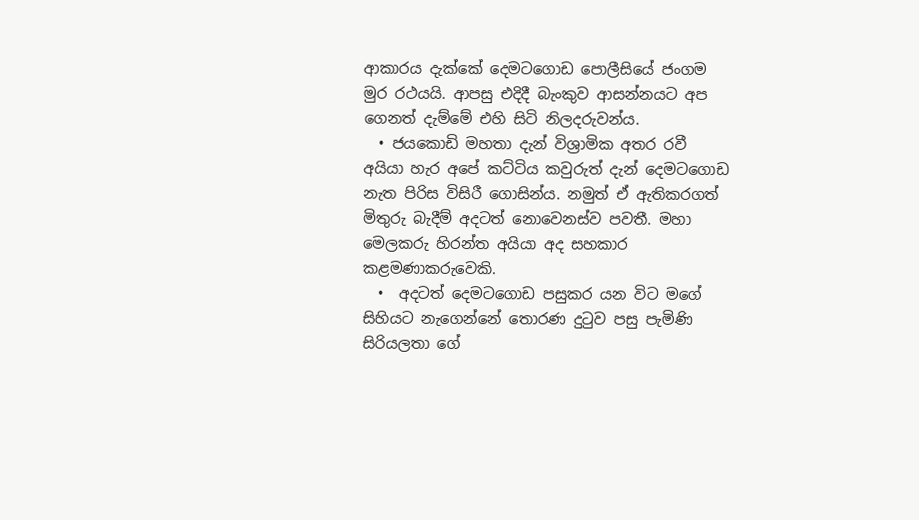ආකාරය දැක්කේ දෙමටගොඩ පොලීසියේ ජංගම මුර රථයයි. ආපසු එදිදී බැංකුව ආසන්නයට අප ගෙනත් දැම්මේ එහි සිටි නිලදරුවන්ය.
  • ජයකොඩි මහතා දැන් විශ්‍රාමික අතර රවී අයියා හැර අපේ කට්ටිය කවුරුත් දැන් දෙමටගොඩ නැත පිරිස විසිරී ගොසින්ය. නමුත් ඒ ඇතිකරගත් මිතුරු බැදීම් අදටත් නොවෙනස්ව පවතී. මහා මෙලකරු හිරන්ත අයියා අද සහකාර කළමණාකරුවෙකි.
  •  අදටත් දෙමටගොඩ පසුකර යන විට මගේ සිහියට නැගෙන්නේ තොරණ දුටුව පසු පැමිණි සිරියලතා ගේ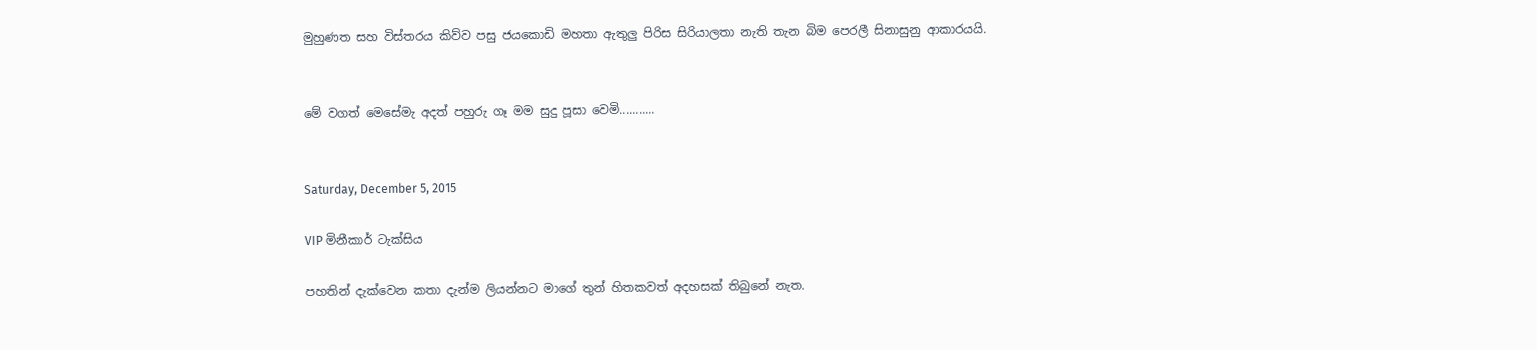මුහුණත සහ විස්තරය කිව්ව පසු ජයකොඩි මහතා ඇතුලු පිරිස සිරියාලතා නැති තැන බිම පෙරලී සිනාසුනු ආකාරයයි.


මේ වගත් මෙසේමැ අදත් පහුරු ගෑ මම සුදු පූසා වෙමි...........


Saturday, December 5, 2015

VIP මිනීකාර් ටැක්සිය

පහතින් දැක්වෙන කතා දැන්ම ලියන්නට මාගේ තුන් හිතකවත් අදහසක් තිබුනේ නැත.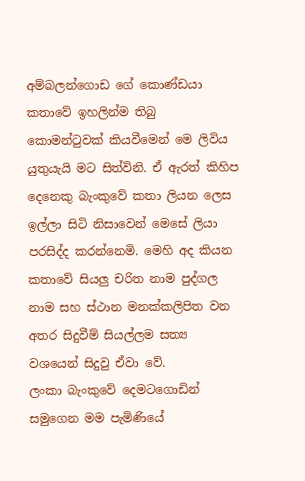අම්බලන්ගොඩ ගේ කොණ්ඩයා කතාවේ ඉහලින්ම තිබු කොමන්ටුවක් කියවීමෙන් මෙ ලිවිය යුතුයැයි මට සිත්විනි. ඒ ඇරත් කිහිප දෙනෙකු බැංකුවේ කතා ලියන ලෙස ඉල්ලා සිටි නිසාවෙන් මෙසේ ලියා පරසිද්ද කරන්නෙමි. මෙහි අද කියන කතාවේ සියලු චරිත නාම පුද්ගල නාම සහ ස්ථාන මනක්කලිපිත වන අතර සිදුවීම් සියල්ලම සත්‍ය වශයෙන් සිදුවු ඒවා වේ.
ලංකා බැංකුවේ දෙමටගොඩින් සමුගෙන මම පැමිණියේ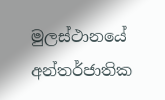මුලස්ථානයේ අන්තර්ජාතික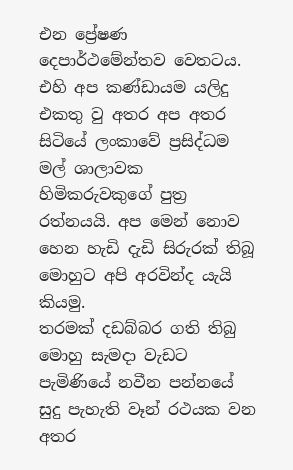එන ‍ප්‍රේෂණ දෙපාර්ථමේන්තව වෙතටය. එහි අප කණ්ඩායම යලිදු එකතු වු අතර අප අතර සිටියේ ලංකාවේ ප්‍රසිද්ධම මල් ශාලාවක හිමිකරුවකුගේ පුත්‍ර රත්නයයි. අප මෙන් නොව හෙන හැඩි දැඩි සිරුරක් තිබූ මොහුට අපි අරවින්ද යැයි කියමු.
තරමක් දඩබ්බර ගති තිබු මොහු සැමදා වැඩට පැමිණියේ නවීන පන්නයේ සුදු පැහැති වෑන් රථයක වන අතර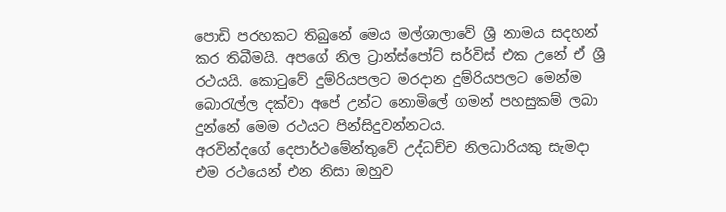පොඩි පරහකට තිබුනේ මෙය මල්ශාලාවේ ශ්‍රී නාමය සදහන් කර තිබීමයි. අපගේ නිල ට්‍රාන්ස්පෝට් සර්විස් එක උනේ ඒ ශ්‍රී රථයයි. කොටුවේ දුම්රියපලට මරදාන දුම්රියපලට මෙන්ම බොරැල්ල දක්වා අපේ උන්ට නොමිලේ ගමන් පහසුකම් ලබා දුන්නේ මෙම රථයට පින්සිදුවන්නටය.
අරවින්දගේ දෙපාර්ථමේන්තුවේ උද්ධච්ච නිලධාරියකු සැමදා එම රථයෙන් එන නිසා ඔහුව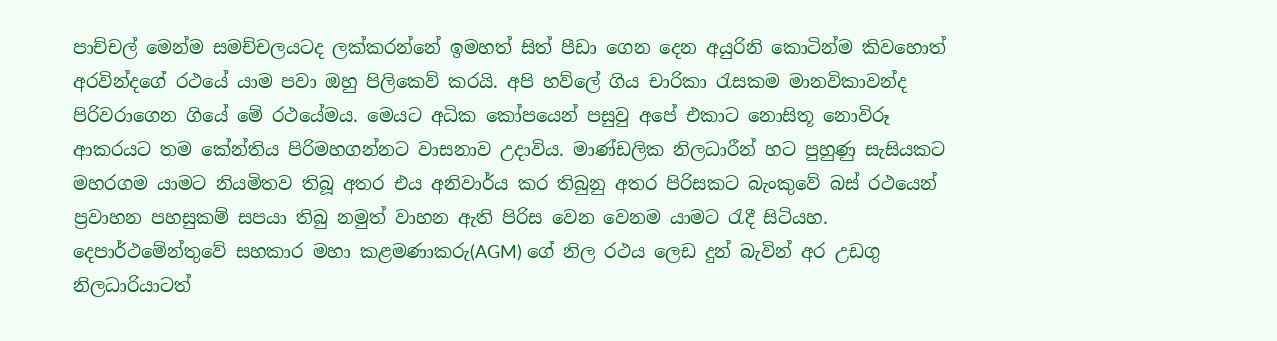පාච්චල් මෙන්ම සමච්චලයටද ලක්කරන්නේ ඉමහත් සිත් පීඩා ගෙන දෙන අයුරිනි කොටින්ම කිවහොත් අරවින්දගේ රථයේ යාම පවා ඔහු පිලිකෙව් කරයි. අපි හව්ලේ ගිය චාරිකා රැසකම මානවිකාවන්ද පිරිවරාගෙන ගියේ මේ රථයේමය. මෙයට අධික කෝපයෙන් පසුවු අපේ එකාට නොසිතූ නොවිරූ ආකරයට තම කේන්තිය පිරිමහගන්නට වාසනාව උදාවිය. මාණ්ඩලික නිලධාරීන් හට පුහුණු සැසියකට මහරගම යාමට නියමිතව තිබූ අතර එය අනිවාර්ය කර තිබුනු අතර පිරිසකට බැංකුවේ බස් රථයෙන් ප්‍රවාහන පහසුකම් සපයා තිබු නමුත් වාහන ඇති පිරිස වෙන වෙනම යාමට රැදී සිටියහ. දෙපාර්ථමේන්තුවේ සහකාර මහා කළමණාකරු(AGM) ගේ නිල රථය ලෙඩ දුන් බැවින් අර උඩගු නිලධාරියාටත්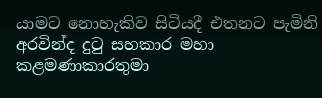යාමට නොහැකිව සිටියදී එතනට පැමිනි අරවින්ද දුටු සහකාර මහා කළමණාකාරතුමා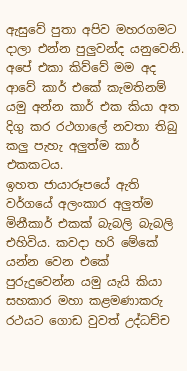ඇසුවේ පුතා අපිව මහරගමට දාලා එන්න පුලුවන්ද යනුවෙනි. අපේ එකා කිව්වේ මම අද ආවේ කාර් එකේ කැමතිනම් යමු අන්න කාර් එක කියා අත දිගු කර රථගාලේ නවතා තිබු කලු පැහැ අලුත්ම කාර් එකකටය.
ඉහත ජායාරූපයේ ඇති වර්ගයේ අලංකාර අලුත්ම මිනීකාර් එකක් බැබලි බැබලි එහිවිය. කවදා හරි මේකේ යන්න වෙන එකේ පුරුදුවෙන්න යමු යැයි කියා සහකාර මහා කළමණාකරු රථයට ගොඩ වුවත් උද්ධච්ච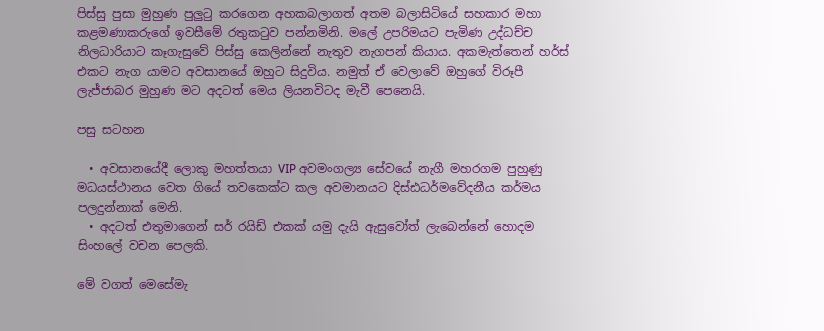පිස්සු පුසා මුහුණ පුලුටු කරගෙන අහකබලාගත් අතම බලාසිටියේ සහකාර මහා කළමණාකරුගේ ඉවසීමේ රතුකටුව පන්නමිනි. මලේ උපරිමයට පැමිණ උද්ධච්ච නිලධාරියාට කෑගැසුවේ පිස්සු කෙලින්නේ නැතුව නැගපන් කියාය. අකමැත්තෙන් හර්ස් එකට නැග යාමට අවසානයේ ඔහුට සිදුවිය. නමුත් ඒ වෙලාවේ ඔහුගේ විරූපී ලැජ්ජාබර මුහුණ මට අදටත් මෙය ලියනවිටද මැවී පෙනෙයි.

පසු සටහන

  • අවසානයේදී ලොකු මහත්තයා VIP අවමංගල්‍ය සේවයේ නැගී මහරගම පුහුණු මධයස්ථානය වෙත ගියේ තවකෙක්ට කල අවමානයට දිස්ඪධර්මවේදනීය කර්මය පලදුන්නාක් මෙනි.
  • අදටත් එතුමාගෙන් සර් රයිඩ් එකක් යමු දැයි ඇසුවෝත් ලැබෙන්නේ හොදම සිංහලේ වචන පෙලකි.

මේ වගත් මෙසේමැ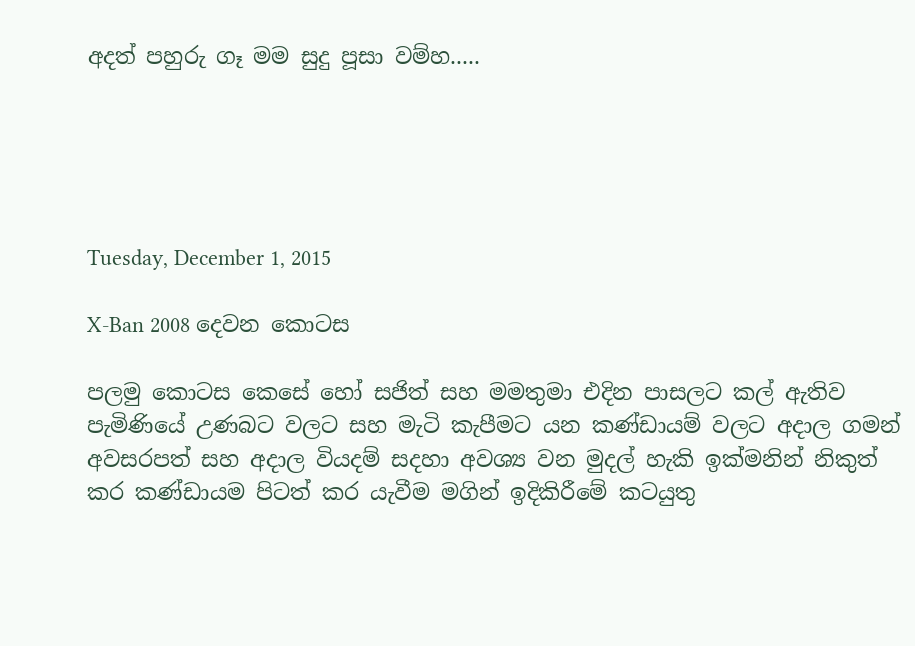අදත් පහුරු ගෑ මම සුදු පූසා වම්හ.....





Tuesday, December 1, 2015

X-Ban 2008 දෙවන කොටස

පලමු කොටස කෙසේ හෝ සජිත් සහ මමතුමා එදින පාසලට කල් ඇතිව පැමිණියේ උණබට වලට සහ මැටි කැපීමට යන කණ්ඩායම් වලට අදාල ගමන් අවසරපත් සහ අදාල වියදම් සදහා අවශ්‍ය වන මුදල් හැකි ඉක්මනින් නිකුත් කර කණ්ඩායම පිටත් කර යැවීම මගින් ඉදිකිරීමේ කටයුතු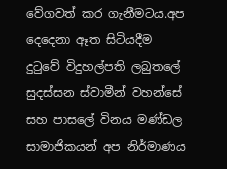වේගවත් කර ගැනීමටය.අප දෙදෙනා ඈත සිටියදීම දුටුවේ විදුහල්පති ලබුතලේ සුදස්සන ස්වාමීන් වහන්සේ සහ පාසලේ විනය මණ්ඩල සාමාජිකයන් අප නිර්මාණය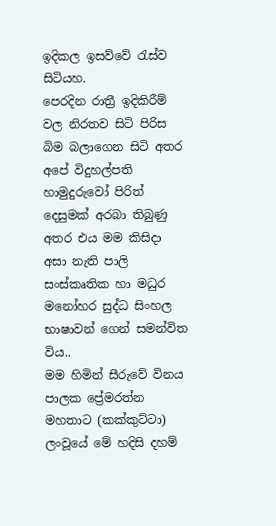ඉදිකල ඉසව්වේ රැස්ව සිටියහ.
පෙරදින රාත්‍රී ඉදිකිරීම් වල නිරතව සිටි පිරිස බිම බලාගෙන සිටි අතර අපේ විදුහල්පති හාමුදුරුවෝ පිරිත් දෙසුමක් අරබා තිබුණු අතර එය මම කිසිදා අසා නැති පාලි සංස්කෘතික හා මධුර මනෝහර සුද්ධ සිංහල භාෂාවන් ගෙන් සමන්විත විය..
මම හිමින් සීරුවේ විනය පාලක ප්‍රේමරත්න මහතාට (කක්කුට්ටා) ලංවූයේ‍ මේ හදිසි දහම්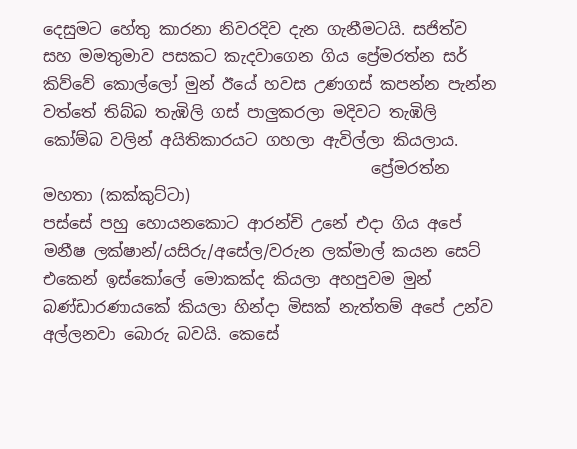දෙසුමට හේතු කාරනා නිවරදිව දැන ගැනීමටයි. සජිත්ව සහ මමතුමාව පසකට කැදවාගෙන ගිය ප්‍රේමරත්න සර් කිව්වේ කොල්ලෝ මුන් ඊයේ හවස උණගස් කපන්න පැන්න වත්තේ තිබ්බ තැඹිලි ගස් පාලුකරලා මදිවට තැඹිලි කෝම්බ වලින් අයිතිකාරයට ගහලා ඇවිල්ලා කියලාය.
                                         ප්‍රේමරත්න මහතා (කක්කුට්ටා)
පස්සේ පහු හොයනකොට ආරන්චි උනේ එදා ගිය අපේ මනීෂ ලක්ෂාන්/යසිරු/අසේල/වරුන ලක්මාල් කයන සෙට් එකෙන් ඉස්කෝලේ මොකක්ද කියලා අහපුවම මුන් බණ්ඩාරණායකේ කියලා හින්දා මිසක් නැත්තම් අපේ උන්ව අල්ලනවා බොරු බවයි. කෙසේ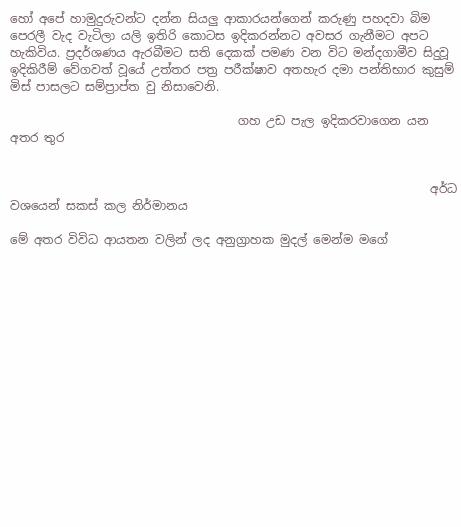හෝ අපේ හාමුදුරුවන්ට දන්න සියලු ආකාරයන්ගෙන් කරුණු පහදවා බිම පෙරලී වැද වැටිලා යලි ඉතිරි කොටස ඉදිකරන්නට අවසර ගැනීමට අපට හැකිවිය. ප්‍රදර්ශණය ඇරබීමට සති දෙකක් පමණ වන විට මන්දගාමීව සිදුවූ ඉදිකිරීම් වේගවත් වූයේ උත්තර පත්‍ර පරීක්ෂාව අතහැර දමා පන්තිභාර කුසුම් මිස් පාසලට සම්ප්‍රාප්ත වු නිසාවෙනි.

                                      ගහ උඩ පැල ඉදිකරවාගෙන යන අතර තුර


                                                                      අර්ධ වශයෙන් සකස් කල නිර්මානය

මේ අතර විවිධ ආයතන වලින් ලද අනුග්‍රාහක මුදල් මෙන්ම මගේ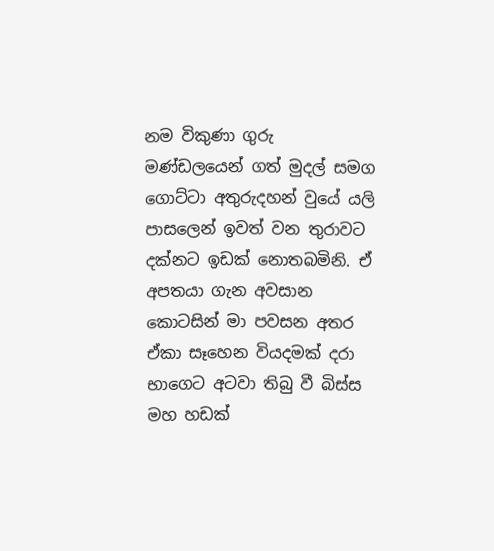නම විකුණා ගුරු මණ්ඩලයෙන් ගත් මුදල් සමග ගොට්ටා අතුරුදහන් වුයේ යලි පාසලෙන් ඉවත් වන තුරාවට දක්නට ඉඩක් නොතබමිනි. ඒ අපතයා ගැන අවසාන කොටසින් මා පවසන අතර ඒකා සෑහෙන වියදමක් දරා භාගෙට අටවා තිබු වී බිස්ස මහ හඩක්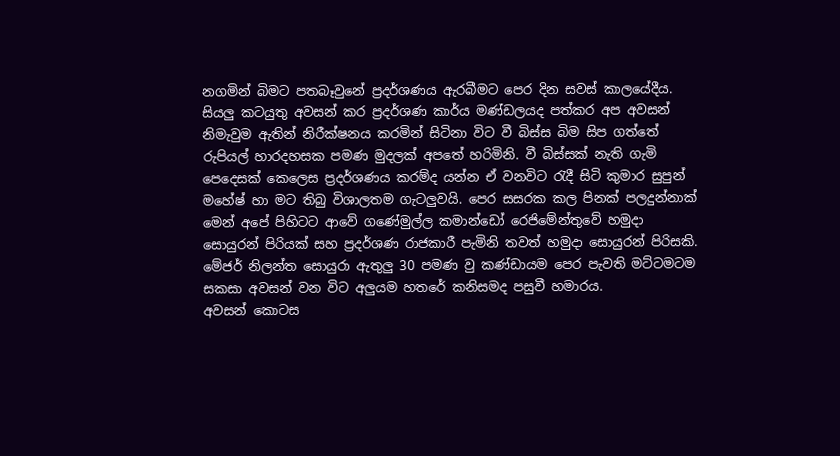නගමින් බිමට පතබෑවුනේ ප්‍රදර්ශණය ඇරබීමට පෙර දින සවස් කාලයේදීය. සියලු කටයුතු අවසන් කර ප්‍රදර්ශණ කාර්ය මණ්ඩලයද පත්කර අප අවසන් නිමැවුම ඇතින් නිරීක්ෂනය කරමින් සිටිනා විට වී බිස්ස බිම සිප ගත්තේ රුපියල් හාරදහසක පමණ මුදලක් අපතේ හරිමිනි. වී බිස්සක් නැති ගැමි පෙදෙසක් කෙලෙස ප්‍රදර්ශණය කරම්ද යන්න ඒ වනවිට රැදී සිටි කුමාර සුපුන් මහේෂ් හා මට තිබු විශාලතම ගැටලුවයි. පෙර සසරක කල පිනක් පලදුන්නාක් මෙන් අපේ පිහිටට ආවේ ගණේමුල්ල කමාන්ඩෝ රෙජිමේන්තුවේ හමුදා සොයුරන් පිරියක් සහ ප්‍රදර්ශණ රාජකාරී පැමිනි තවත් හමුදා සොයුරන් පිරිසකි. මේජර් නිලන්ත සොයුරා ඇතුලු 30 පමණ වු කණ්ඩායම පෙර පැවති මට්ටමටම සකසා අවසන් වන විට අලුයම හතරේ කනිසමද පසුවී හමාරය.
අවසන් කොටස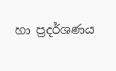හා ප්‍රදර්ශණය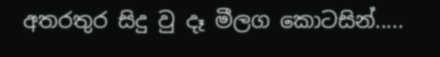අතරතුර සිදු වු දෑ මීලග කොටසින්.....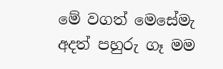මේ වගත් මෙසේමැ අදත් පහුරු ගෑ මම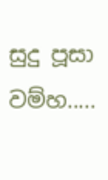සුදු පූසා වම්හ.....